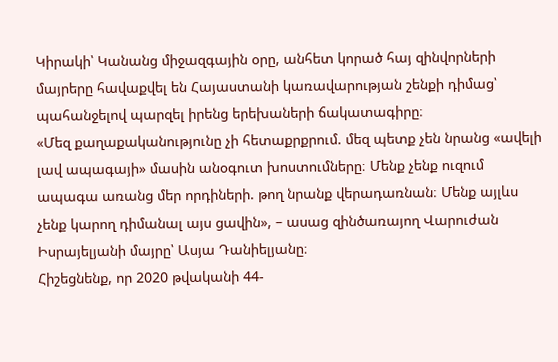Կիրակի՝ Կանանց միջազգային օրը, անհետ կորած հայ զինվորների մայրերը հավաքվել են Հայաստանի կառավարության շենքի դիմաց՝ պահանջելով պարզել իրենց երեխաների ճակատագիրը։
«Մեզ քաղաքականությունը չի հետաքրքրում. մեզ պետք չեն նրանց «ավելի լավ ապագայի» մասին անօգուտ խոստումները։ Մենք չենք ուզում ապագա առանց մեր որդիների. թող նրանք վերադառնան։ Մենք այլևս չենք կարող դիմանալ այս ցավին», – ասաց զինծառայող Վարուժան Իսրայելյանի մայրը՝ Ասյա Դանիելյանը։
Հիշեցնենք, որ 2020 թվականի 44-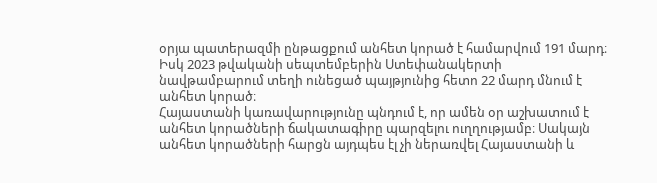օրյա պատերազմի ընթացքում անհետ կորած է համարվում 191 մարդ։ Իսկ 2023 թվականի սեպտեմբերին Ստեփանակերտի նավթամբարում տեղի ունեցած պայթյունից հետո 22 մարդ մնում է անհետ կորած։
Հայաստանի կառավարությունը պնդում է, որ ամեն օր աշխատում է անհետ կորածների ճակատագիրը պարզելու ուղղությամբ։ Սակայն անհետ կորածների հարցն այդպես էլ չի ներառվել Հայաստանի և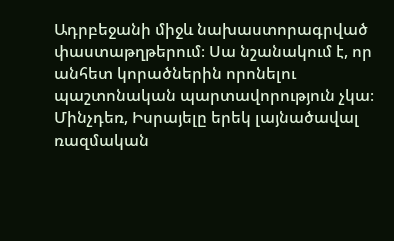Ադրբեջանի միջև նախաստորագրված փաստաթղթերում։ Սա նշանակում է, որ անհետ կորածներին որոնելու պաշտոնական պարտավորություն չկա։
Մինչդեռ, Իսրայելը երեկ լայնածավալ ռազմական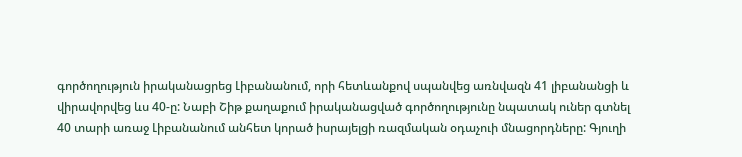գործողություն իրականացրեց Լիբանանում, որի հետևանքով սպանվեց առնվազն 41 լիբանանցի և վիրավորվեց ևս 40-ը: Նաբի Շիթ քաղաքում իրականացված գործողությունը նպատակ ուներ գտնել 40 տարի առաջ Լիբանանում անհետ կորած իսրայելցի ռազմական օդաչուի մնացորդները: Գյուղի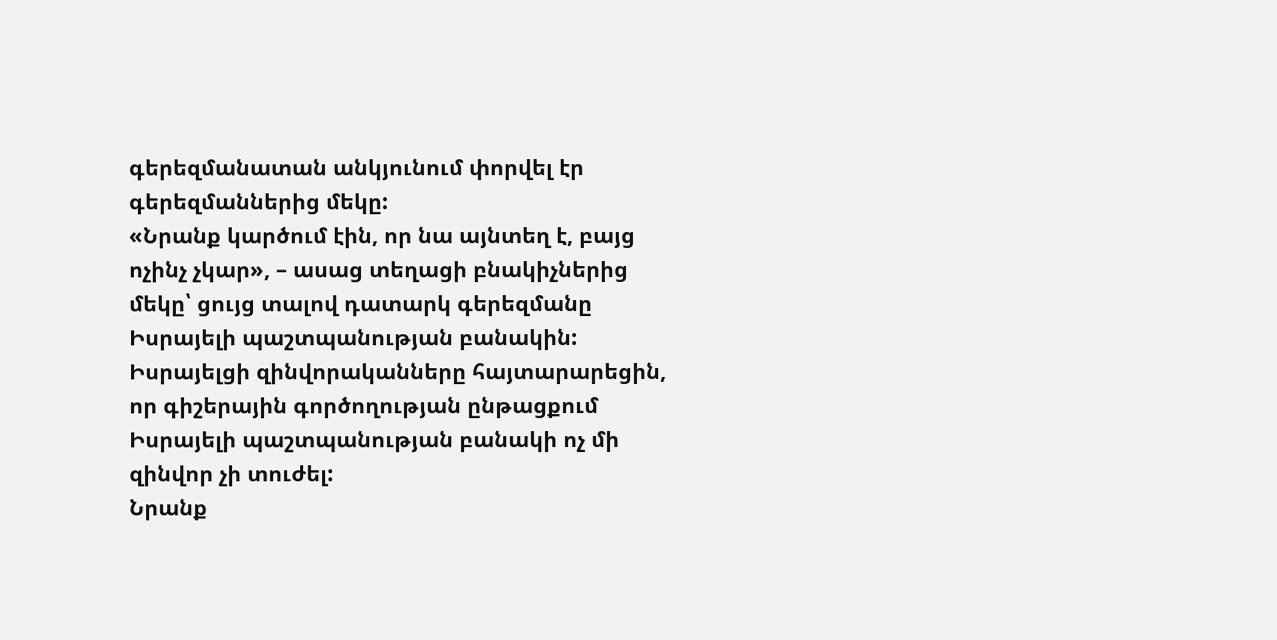գերեզմանատան անկյունում փորվել էր գերեզմաններից մեկը:
«Նրանք կարծում էին, որ նա այնտեղ է, բայց ոչինչ չկար», – ասաց տեղացի բնակիչներից մեկը՝ ցույց տալով դատարկ գերեզմանը Իսրայելի պաշտպանության բանակին:
Իսրայելցի զինվորականները հայտարարեցին, որ գիշերային գործողության ընթացքում Իսրայելի պաշտպանության բանակի ոչ մի զինվոր չի տուժել:
Նրանք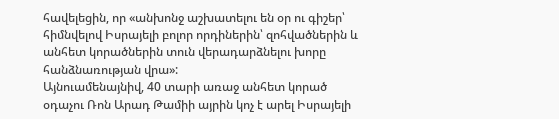հավելեցին, որ «անխոնջ աշխատելու են օր ու գիշեր՝ հիմնվելով Իսրայելի բոլոր որդիներին՝ զոհվածներին և անհետ կորածներին տուն վերադարձնելու խորը հանձնառության վրա»:
Այնուամենայնիվ, 40 տարի առաջ անհետ կորած օդաչու Ռոն Արադ Թամիի այրին կոչ է արել Իսրայելի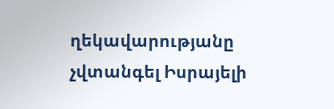ղեկավարությանը չվտանգել Իսրայելի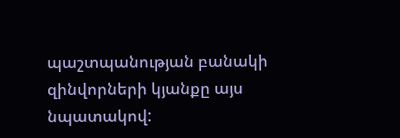պաշտպանության բանակի զինվորների կյանքը այս նպատակով: